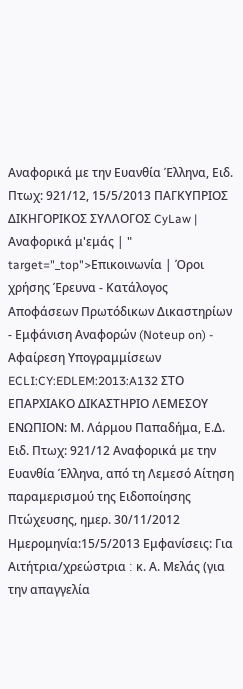Αναφορικά με την Ευανθία Έλληνα, Ειδ. Πτωχ: 921/12, 15/5/2013 ΠΑΓΚΥΠΡΙΟΣ ΔΙΚΗΓΟΡΙΚΟΣ ΣΥΛΛΟΓΟΣ CyLaw | Αναφορικά μ'εμάς | " target="_top">Επικοινωνία | Όροι χρήσης Έρευνα - Κατάλογος Αποφάσεων Πρωτόδικων Δικαστηρίων - Εμφάνιση Αναφορών (Noteup on) - Αφαίρεση Υπογραμμίσεων ECLI:CY:EDLEM:2013:A132 ΣΤΟ ΕΠΑΡΧΙΑΚΟ ΔΙΚΑΣΤΗΡΙΟ ΛΕΜΕΣΟΥ ΕΝΩΠΙΟΝ: Μ. Λάρμου Παπαδήμα, Ε.Δ. Ειδ. Πτωχ: 921/12 Αναφορικά με την Ευανθία Έλληνα, από τη Λεμεσό Αίτηση παραμερισμού της Ειδοποίησης Πτώχευσης, ημερ. 30/11/2012 Ημερομηνία:15/5/2013 Εμφανίσεις: Για Αιτήτρια/χρεώστρια ׃ κ. Α. Μελάς (για την απαγγελία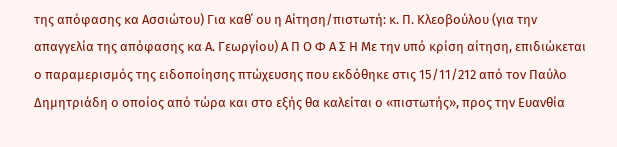της απόφασης κα Ασσιώτου) Για καθ΄ ου η Αίτηση/πιστωτή: κ. Π. Κλεοβούλου (για την απαγγελία της απόφασης κα Α. Γεωργίου) Α Π Ο Φ Α Σ Η Με την υπό κρίση αίτηση, επιδιώκεται ο παραμερισμός της ειδοποίησης πτώχευσης που εκδόθηκε στις 15/11/212 από τον Παύλο Δημητριάδη ο οποίος από τώρα και στο εξής θα καλείται ο «πιστωτής», προς την Ευανθία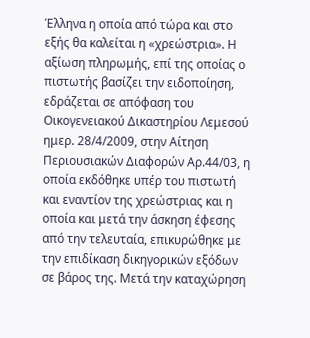Έλληνα η οποία από τώρα και στο εξής θα καλείται η «χρεώστρια». Η αξίωση πληρωμής, επί της οποίας ο πιστωτής βασίζει την ειδοποίηση, εδράζεται σε απόφαση του Οικογενειακού Δικαστηρίου Λεμεσού ημερ. 28/4/2009, στην Αίτηση Περιουσιακών Διαφορών Αρ.44/03, η οποία εκδόθηκε υπέρ του πιστωτή και εναντίον της χρεώστριας και η οποία και μετά την άσκηση έφεσης από την τελευταία, επικυρώθηκε με την επιδίκαση δικηγορικών εξόδων σε βάρος της. Μετά την καταχώρηση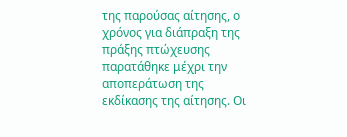της παρούσας αίτησης, ο χρόνος για διάπραξη της πράξης πτώχευσης παρατάθηκε μέχρι την αποπεράτωση της εκδίκασης της αίτησης. Οι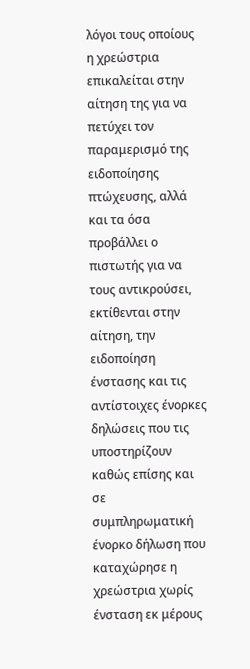λόγοι τους οποίους η χρεώστρια επικαλείται στην αίτηση της για να πετύχει τον παραμερισμό της ειδοποίησης πτώχευσης, αλλά και τα όσα προβάλλει ο πιστωτής για να τους αντικρούσει, εκτίθενται στην αίτηση, την ειδοποίηση ένστασης και τις αντίστοιχες ένορκες δηλώσεις που τις υποστηρίζουν καθώς επίσης και σε συμπληρωματική ένορκο δήλωση που καταχώρησε η χρεώστρια χωρίς ένσταση εκ μέρους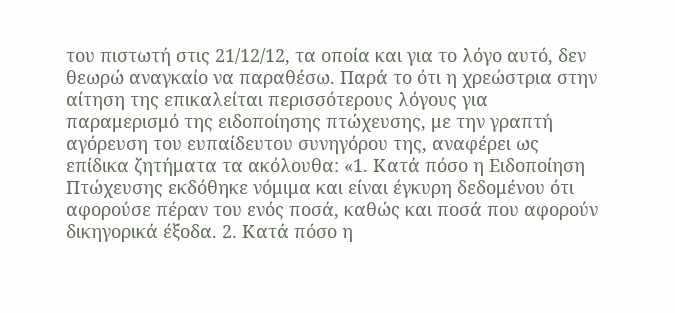του πιστωτή στις 21/12/12, τα οποία και για το λόγο αυτό, δεν θεωρώ αναγκαίο να παραθέσω. Παρά το ότι η χρεώστρια στην αίτηση της επικαλείται περισσότερους λόγους για παραμερισμό της ειδοποίησης πτώχευσης, με την γραπτή αγόρευση του ευπαίδευτου συνηγόρου της, αναφέρει ως επίδικα ζητήματα τα ακόλουθα: «1. Κατά πόσο η Ειδοποίηση Πτώχευσης εκδόθηκε νόμιμα και είναι έγκυρη δεδομένου ότι αφορούσε πέραν του ενός ποσά, καθώς και ποσά που αφορούν δικηγορικά έξοδα. 2. Κατά πόσο η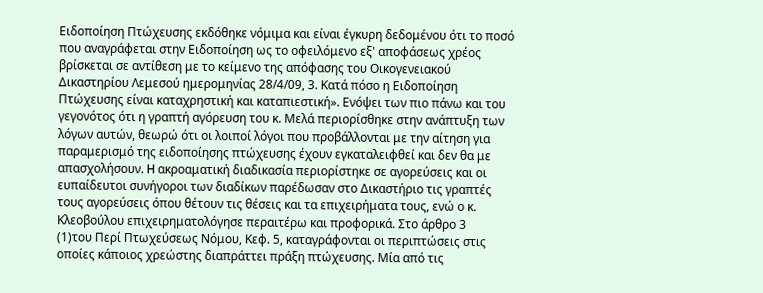Ειδοποίηση Πτώχευσης εκδόθηκε νόμιμα και είναι έγκυρη δεδομένου ότι το ποσό που αναγράφεται στην Ειδοποίηση ως το οφειλόμενο εξ' αποφάσεως χρέος βρίσκεται σε αντίθεση με το κείμενο της απόφασης του Οικογενειακού Δικαστηρίου Λεμεσού ημερομηνίας 28/4/09, 3. Κατά πόσο η Ειδοποίηση Πτώχευσης είναι καταχρηστική και καταπιεστική». Ενόψει των πιο πάνω και του γεγονότος ότι η γραπτή αγόρευση του κ. Μελά περιορίσθηκε στην ανάπτυξη των λόγων αυτών, θεωρώ ότι οι λοιποί λόγοι που προβάλλονται με την αίτηση για παραμερισμό της ειδοποίησης πτώχευσης έχουν εγκαταλειφθεί και δεν θα με απασχολήσουν. H ακροαματική διαδικασία περιορίστηκε σε αγορεύσεις και οι ευπαίδευτοι συνήγοροι των διαδίκων παρέδωσαν στο Δικαστήριο τις γραπτές τους αγορεύσεις όπου θέτουν τις θέσεις και τα επιχειρήματα τους, ενώ ο κ. Κλεοβούλου επιχειρηματολόγησε περαιτέρω και προφορικά. Στο άρθρο 3
(1)του Περί Πτωχεύσεως Νόμου, Κεφ. 5, καταγράφονται οι περιπτώσεις στις οποίες κάποιος χρεώστης διαπράττει πράξη πτώχευσης. Μία από τις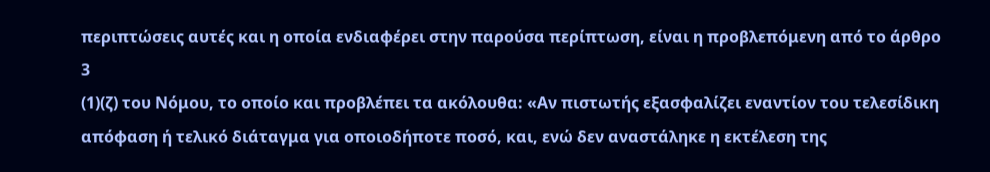περιπτώσεις αυτές και η οποία ενδιαφέρει στην παρούσα περίπτωση, είναι η προβλεπόμενη από το άρθρο 3
(1)(ζ) του Νόμου, το οποίο και προβλέπει τα ακόλουθα: «Αν πιστωτής εξασφαλίζει εναντίον του τελεσίδικη απόφαση ή τελικό διάταγμα για οποιοδήποτε ποσό, και, ενώ δεν αναστάληκε η εκτέλεση της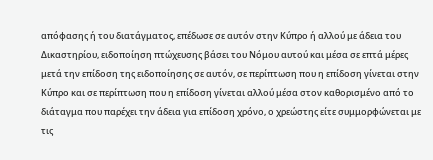απόφασης ή του διατάγματος, επέδωσε σε αυτόν στην Κύπρο ή αλλού με άδεια του Δικαστηρίου, ειδοποίηση πτώχευσης βάσει του Νόμου αυτού και μέσα σε επτά μέρες μετά την επίδοση της ειδοποίησης σε αυτόν, σε περίπτωση που η επίδοση γίνεται στην Κύπρο και σε περίπτωση που η επίδοση γίνεται αλλού μέσα στον καθορισμένο από το διάταγμα που παρέχει την άδεια για επίδοση χρόνο, ο χρεώστης είτε συμμορφώνεται με τις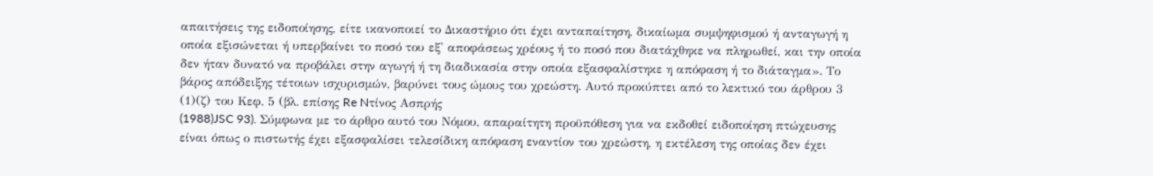απαιτήσεις της ειδοποίησης, είτε ικανοποιεί το Δικαστήριο ότι έχει ανταπαίτηση, δικαίωμα συμψηφισμού ή ανταγωγή η οποία εξισώνεται ή υπερβαίνει το ποσό του εξ' αποφάσεως χρέους ή το ποσό που διατάχθηκε να πληρωθεί, και την οποία δεν ήταν δυνατό να προβάλει στην αγωγή ή τη διαδικασία στην οποία εξασφαλίστηκε η απόφαση ή το διάταγμα». Το βάρος απόδειξης τέτοιων ισχυρισμών, βαρύνει τους ώμους του χρεώστη. Αυτό προκύπτει από το λεκτικό του άρθρου 3
(1)(ζ) του Κεφ. 5 (βλ. επίσης Re Nτίνος Ασπρής
(1988)JSC 93). Σύμφωνα με το άρθρο αυτό του Νόμου, απαραίτητη προϋπόθεση για να εκδοθεί ειδοποίηση πτώχευσης είναι όπως ο πιστωτής έχει εξασφαλίσει τελεσίδικη απόφαση εναντίον του χρεώστη, η εκτέλεση της οποίας δεν έχει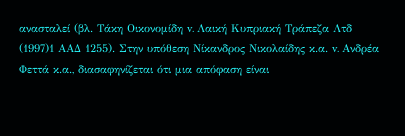ανασταλεί (βλ. Τάκη Οικονομίδη v. Λαική Κυπριακή Τράπεζα Λτδ
(1997)1 ΑΑΔ 1255). Στην υπόθεση Νίκανδρος Νικολαίδης κ.α. v. Aνδρέα Φεττά κ.α., διασαφηνίζεται ότι μια απόφαση είναι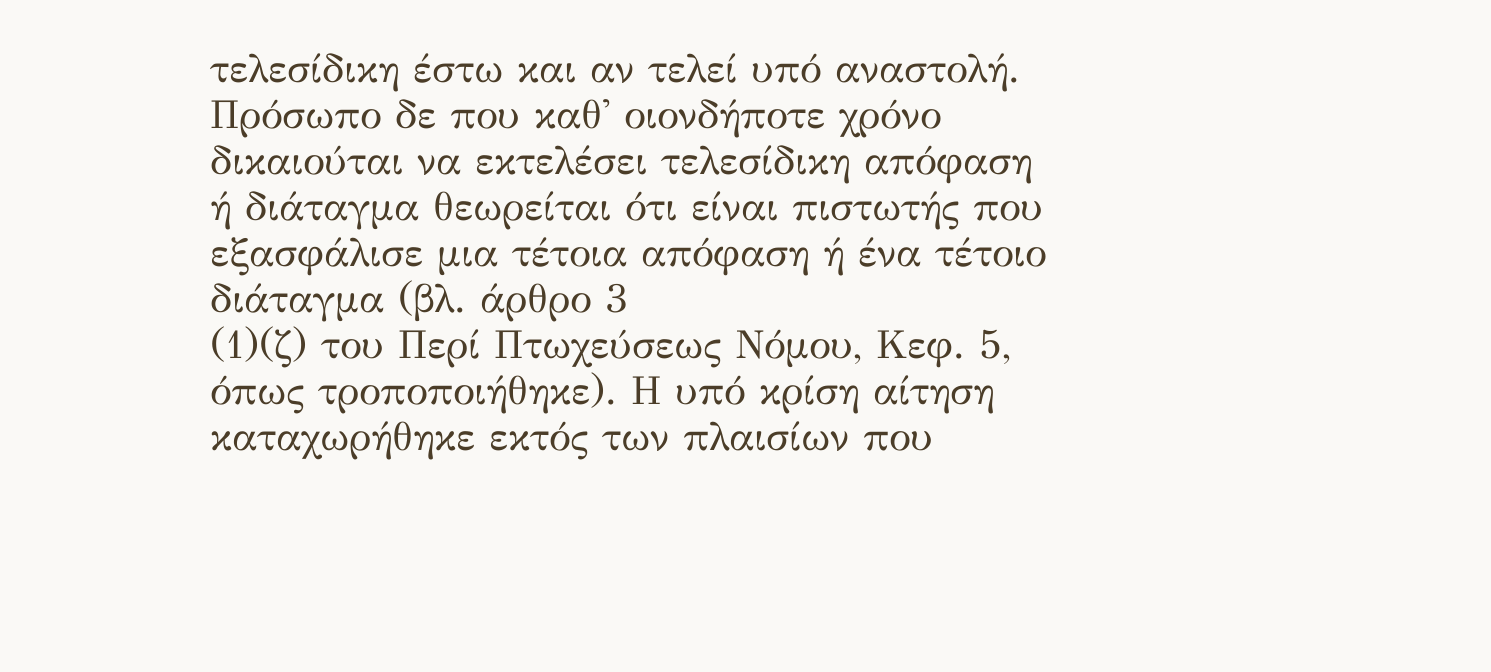τελεσίδικη έστω και αν τελεί υπό αναστολή. Πρόσωπο δε που καθ' οιονδήποτε χρόνο δικαιούται να εκτελέσει τελεσίδικη απόφαση ή διάταγμα θεωρείται ότι είναι πιστωτής που εξασφάλισε μια τέτοια απόφαση ή ένα τέτοιο διάταγμα (βλ. άρθρο 3
(1)(ζ) του Περί Πτωχεύσεως Νόμου, Κεφ. 5, όπως τροποποιήθηκε). Η υπό κρίση αίτηση καταχωρήθηκε εκτός των πλαισίων που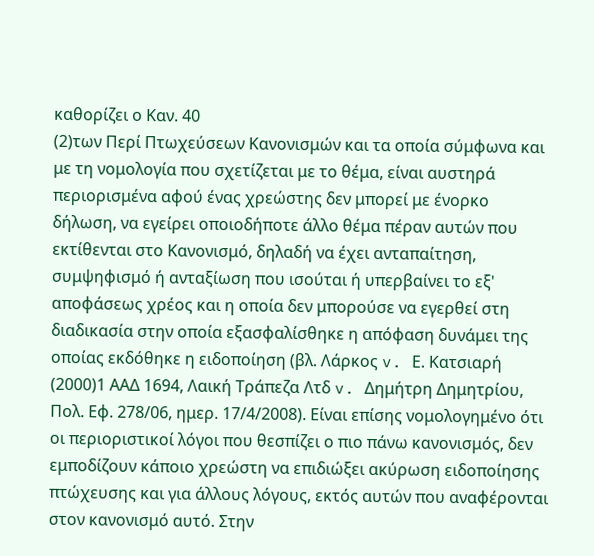καθορίζει ο Καν. 40
(2)των Περί Πτωχεύσεων Κανονισμών και τα οποία σύμφωνα και με τη νομολογία που σχετίζεται με το θέμα, είναι αυστηρά περιορισμένα αφού ένας χρεώστης δεν μπορεί με ένορκο δήλωση, να εγείρει οποιοδήποτε άλλο θέμα πέραν αυτών που εκτίθενται στο Κανονισμό, δηλαδή να έχει ανταπαίτηση, συμψηφισμό ή ανταξίωση που ισούται ή υπερβαίνει το εξ' αποφάσεως χρέος και η οποία δεν μπορούσε να εγερθεί στη διαδικασία στην οποία εξασφαλίσθηκε η απόφαση δυνάμει της οποίας εκδόθηκε η ειδοποίηση (βλ. Λάρκος v. Ε. Κατσιαρή
(2000)1 ΑΑΔ 1694, Λαική Τράπεζα Λτδ v. Δημήτρη Δημητρίου, Πολ. Εφ. 278/06, ημερ. 17/4/2008). Είναι επίσης νομολογημένο ότι οι περιοριστικοί λόγοι που θεσπίζει ο πιο πάνω κανονισμός, δεν εμποδίζουν κάποιο χρεώστη να επιδιώξει ακύρωση ειδοποίησης πτώχευσης και για άλλους λόγους, εκτός αυτών που αναφέρονται στον κανονισμό αυτό. Στην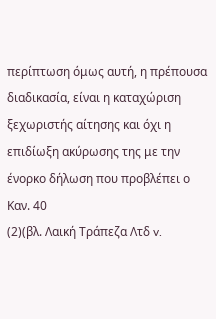περίπτωση όμως αυτή, η πρέπουσα διαδικασία, είναι η καταχώριση ξεχωριστής αίτησης και όχι η επιδίωξη ακύρωσης της με την ένορκο δήλωση που προβλέπει ο Kαν. 40
(2)(βλ. Λαική Τράπεζα Λτδ v.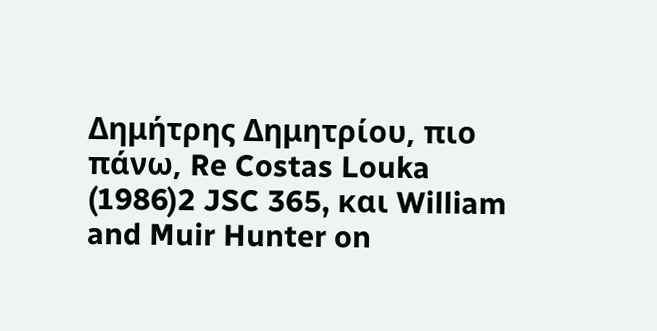Δημήτρης Δημητρίου, πιο πάνω, Re Costas Louka
(1986)2 JSC 365, και William and Muir Hunter on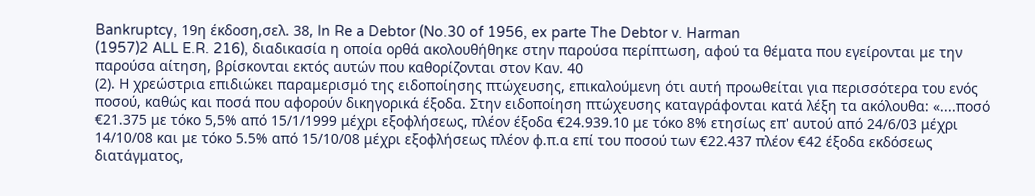Bankruptcy, 19η έκδοση,σελ. 38, In Re a Debtor (No.30 of 1956, ex parte The Debtor v. Harman
(1957)2 ALL E.R. 216), διαδικασία η οποία ορθά ακολουθήθηκε στην παρούσα περίπτωση, αφού τα θέματα που εγείρονται με την παρούσα αίτηση, βρίσκονται εκτός αυτών που καθορίζονται στον Καν. 40
(2). Η χρεώστρια επιδιώκει παραμερισμό της ειδοποίησης πτώχευσης, επικαλούμενη ότι αυτή προωθείται για περισσότερα του ενός ποσού, καθώς και ποσά που αφορούν δικηγορικά έξοδα. Στην ειδοποίηση πτώχευσης καταγράφονται κατά λέξη τα ακόλουθα: «....ποσό €21.375 με τόκο 5,5% από 15/1/1999 μέχρι εξοφλήσεως, πλέον έξοδα €24.939.10 με τόκο 8% ετησίως επ' αυτού από 24/6/03 μέχρι 14/10/08 και με τόκο 5.5% από 15/10/08 μέχρι εξοφλήσεως πλέον φ.π.α επί του ποσού των €22.437 πλέον €42 έξοδα εκδόσεως διατάγματος,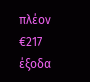πλέον €217 έξοδα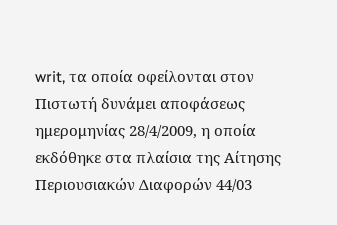writ, τα οποία οφείλονται στον Πιστωτή δυνάμει αποφάσεως ημερομηνίας 28/4/2009, η οποία εκδόθηκε στα πλαίσια της Αίτησης Περιουσιακών Διαφορών 44/03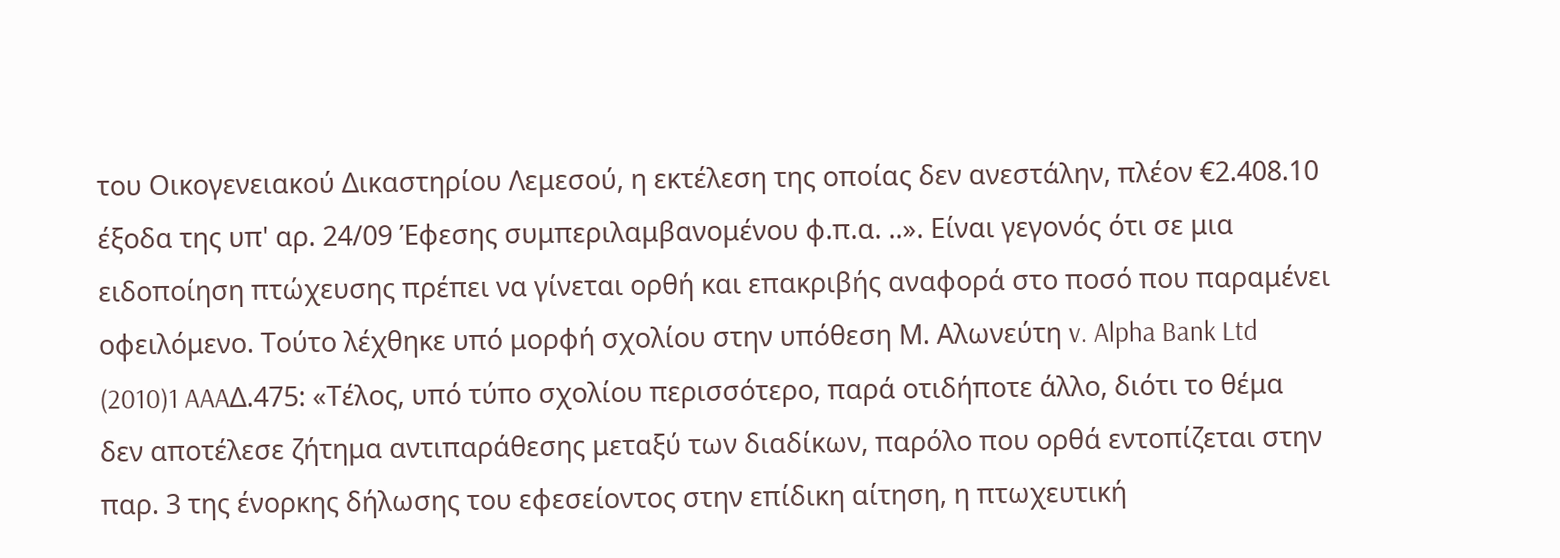του Οικογενειακού Δικαστηρίου Λεμεσού, η εκτέλεση της οποίας δεν ανεστάλην, πλέον €2.408.10 έξοδα της υπ' αρ. 24/09 Έφεσης συμπεριλαμβανομένου φ.π.α. ..». Είναι γεγονός ότι σε μια ειδοποίηση πτώχευσης πρέπει να γίνεται ορθή και επακριβής αναφορά στο ποσό που παραμένει οφειλόμενο. Τούτο λέχθηκε υπό μορφή σχολίου στην υπόθεση Μ. Αλωνεύτη v. Alpha Bank Ltd
(2010)1 AAAΔ.475: «Τέλος, υπό τύπο σχολίου περισσότερο, παρά οτιδήποτε άλλο, διότι το θέμα δεν αποτέλεσε ζήτημα αντιπαράθεσης μεταξύ των διαδίκων, παρόλο που ορθά εντοπίζεται στην παρ. 3 της ένορκης δήλωσης του εφεσείοντος στην επίδικη αίτηση, η πτωχευτική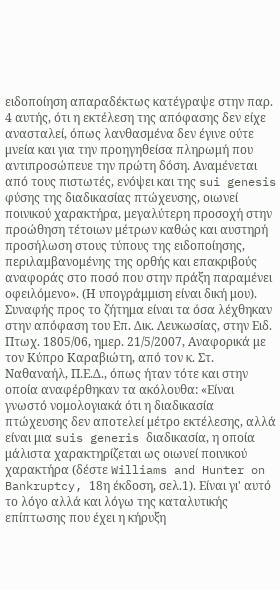ειδοποίηση απαραδέκτως κατέγραψε στην παρ. 4 αυτής, ότι η εκτέλεση της απόφασης δεν είχε ανασταλεί, όπως λανθασμένα δεν έγινε ούτε μνεία και για την προηγηθείσα πληρωμή που αντιπροσώπευε την πρώτη δόση. Αναμένεται από τους πιστωτές, ενόψει και της sui genesis φύσης της διαδικασίας πτώχευσης, οιωνεί ποινικού χαρακτήρα, μεγαλύτερη προσοχή στην προώθηση τέτοιων μέτρων καθώς και αυστηρή προσήλωση στους τύπους της ειδοποίησης, περιλαμβανομένης της ορθής και επακριβούς αναφοράς στο ποσό που στην πράξη παραμένει οφειλόμενο». (Η υπογράμμιση είναι δική μου). Συναφής προς το ζήτημα είναι τα όσα λέχθηκαν στην απόφαση του Επ. Δικ. Λευκωσίας, στην Ειδ. Πτωχ. 1805/06, ημερ. 21/5/2007, Αναφορικά με τον Κύπρο Καραβιώτη, από τον κ. Στ. Ναθαναήλ, Π.Ε.Δ., όπως ήταν τότε και στην οποία αναφέρθηκαν τα ακόλουθα: «Είναι γνωστό νομολογιακά ότι η διαδικασία πτώχευσης δεν αποτελεί μέτρο εκτέλεσης, αλλά είναι μια suis generis διαδικασία, η οποία μάλιστα χαρακτηρίζεται ως οιωνεί ποινικού χαρακτήρα (δέστε Williams and Hunter on Bankruptcy, 18η έκδοση, σελ.1). Είναι γι' αυτό το λόγο αλλά και λόγω της καταλυτικής επίπτωσης που έχει η κήρυξη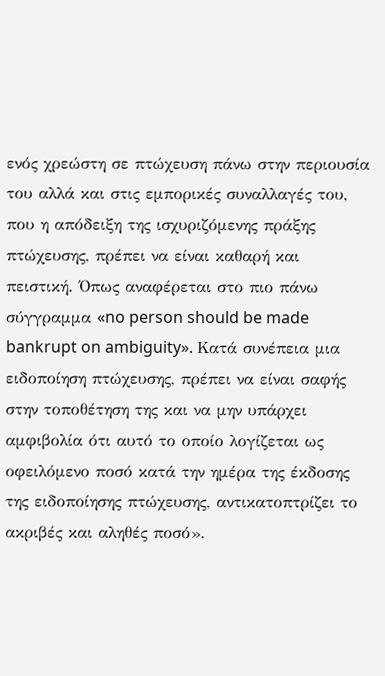ενός χρεώστη σε πτώχευση πάνω στην περιουσία του αλλά και στις εμπορικές συναλλαγές του, που η απόδειξη της ισχυριζόμενης πράξης πτώχευσης, πρέπει να είναι καθαρή και πειστική. Όπως αναφέρεται στο πιο πάνω σύγγραμμα «no person should be made bankrupt on ambiguity». Κατά συνέπεια μια ειδοποίηση πτώχευσης, πρέπει να είναι σαφής στην τοποθέτηση της και να μην υπάρχει αμφιβολία ότι αυτό το οποίο λογίζεται ως οφειλόμενο ποσό κατά την ημέρα της έκδοσης της ειδοποίησης πτώχευσης, αντικατοπτρίζει το ακριβές και αληθές ποσό».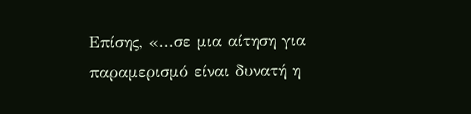Επίσης, «...σε μια αίτηση για παραμερισμό είναι δυνατή η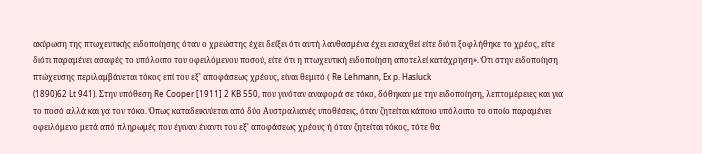ακύρωση της πτωχευτικής ειδοποίησης όταν ο χρεώστης έχει δείξει ότι αυτή λανθασμένα έχει εισαχθεί είτε διότι ξοφλήθηκε το χρέος, είτε διότι παραμένει ασαφές το υπόλοιπο του οφειλόμενου ποσού, είτε ότι η πτωχευτική ειδοποίηση αποτελεί κατάχρηση». Ότι στην ειδοποίηση πτώχευσης περιλαμβάνεται τόκος επί του εξ' αποφάσεως χρέους, είναι θεμιτό ( Re Lehmann, Ex p. Hasluck
(1890)62 Lt 941). Στην υπόθεση Re Cooper [1911] 2 KB 550, που γινόταν αναφορά σε τόκο, δόθηκαν με την ειδοποίηση, λεπτομέρειες και για το ποσό αλλά και γα τον τόκο. Όπως καταδεικνύεται από δύο Αυστραλιανές υποθέσεις, όταν ζητείται κάποιο υπόλοιπο το οποίο παραμένει οφειλόμενο μετά από πληρωμές που έγιναν έναντι του εξ' αποφάσεως χρέους ή όταν ζητείται τόκος, τότε θα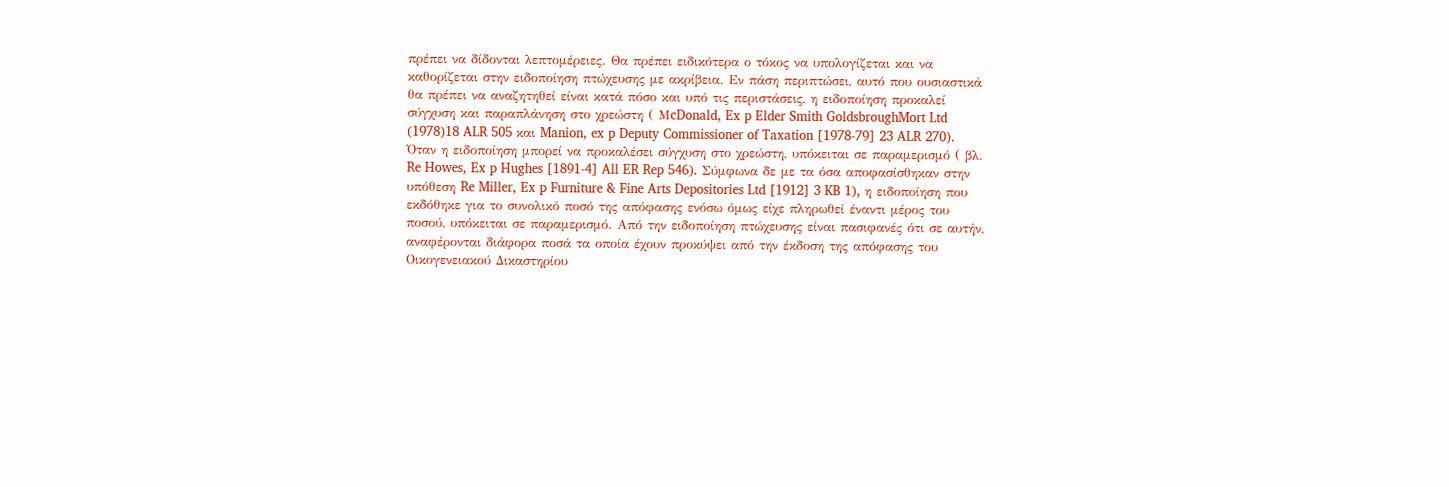πρέπει να δίδονται λεπτομέρειες. Θα πρέπει ειδικότερα ο τόκος να υπολογίζεται και να καθορίζεται στην ειδοποίηση πτώχευσης με ακρίβεια. Εν πάση περιπτώσει, αυτό που ουσιαστικά θα πρέπει να αναζητηθεί είναι κατά πόσο και υπό τις περιστάσεις, η ειδοποίηση προκαλεί σύγχυση και παραπλάνηση στο χρεώστη ( ΜcDonald, Ex p Elder Smith GoldsbroughMort Ltd
(1978)18 ALR 505 και Manion, ex p Deputy Commissioner of Taxation [1978-79] 23 ALR 270). Όταν η ειδοποίηση μπορεί να προκαλέσει σύγχυση στο χρεώστη, υπόκειται σε παραμερισμό ( βλ. Re Howes, Ex p Hughes [1891-4] All ER Rep 546). Σύμφωνα δε με τα όσα αποφασίσθηκαν στην υπόθεση Re Miller, Ex p Furniture & Fine Arts Depositories Ltd [1912] 3 KB 1), η ειδοποίηση που εκδόθηκε για το συνολικό ποσό της απόφασης ενόσω όμως είχε πληρωθεί έναντι μέρος του ποσού, υπόκειται σε παραμερισμό. Από την ειδοποίηση πτώχευσης είναι πασιφανές ότι σε αυτήν, αναφέρονται διάφορα ποσά τα οποία έχουν προκύψει από την έκδοση της απόφασης του Οικογενειακού Δικαστηρίου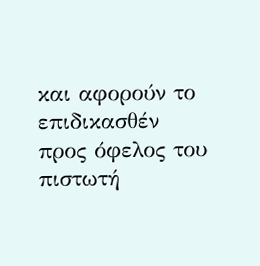και αφορούν το επιδικασθέν προς όφελος του πιστωτή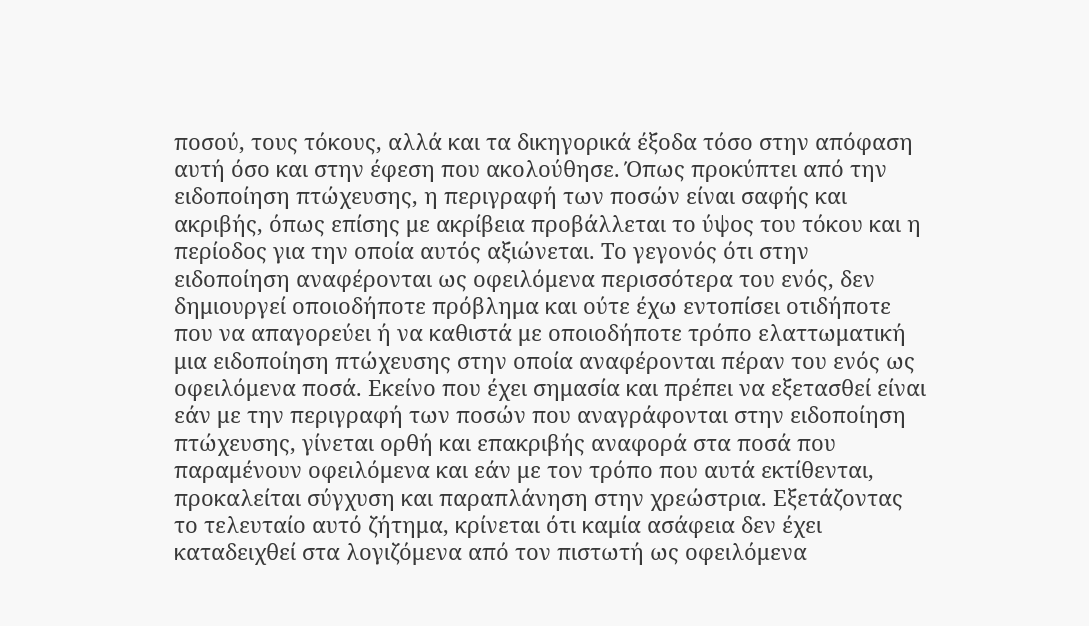ποσού, τους τόκους, αλλά και τα δικηγορικά έξοδα τόσο στην απόφαση αυτή όσο και στην έφεση που ακολούθησε. Όπως προκύπτει από την ειδοποίηση πτώχευσης, η περιγραφή των ποσών είναι σαφής και ακριβής, όπως επίσης με ακρίβεια προβάλλεται το ύψος του τόκου και η περίοδος για την οποία αυτός αξιώνεται. Το γεγονός ότι στην ειδοποίηση αναφέρονται ως οφειλόμενα περισσότερα του ενός, δεν δημιουργεί οποιοδήποτε πρόβλημα και ούτε έχω εντοπίσει οτιδήποτε που να απαγορεύει ή να καθιστά με οποιοδήποτε τρόπο ελαττωματική μια ειδοποίηση πτώχευσης στην οποία αναφέρονται πέραν του ενός ως οφειλόμενα ποσά. Εκείνο που έχει σημασία και πρέπει να εξετασθεί είναι εάν με την περιγραφή των ποσών που αναγράφονται στην ειδοποίηση πτώχευσης, γίνεται ορθή και επακριβής αναφορά στα ποσά που παραμένουν οφειλόμενα και εάν με τον τρόπο που αυτά εκτίθενται, προκαλείται σύγχυση και παραπλάνηση στην χρεώστρια. Εξετάζοντας το τελευταίο αυτό ζήτημα, κρίνεται ότι καμία ασάφεια δεν έχει καταδειχθεί στα λογιζόμενα από τον πιστωτή ως οφειλόμενα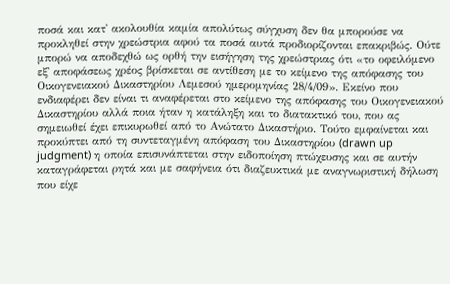ποσά και κατ' ακολουθία καμία απολύτως σύγχυση δεν θα μπορούσε να προκληθεί στην χρεώστρια αφού τα ποσά αυτά προδιορίζονται επακριβώς. Ούτε μπορώ να αποδεχθώ ως ορθή την εισήγηση της χρεώστριας ότι «το οφειλόμενο εξ' αποφάσεως χρέος βρίσκεται σε αντίθεση με το κείμενο της απόφασης του Οικογενειακού Δικαστηρίου Λεμεσού ημερομηνίας 28/4/09». Εκείνο που ενδιαφέρει δεν είναι τι αναφέρεται στο κείμενο της απόφασης του Οικογενειακού Δικαστηρίου αλλά ποια ήταν η κατάληξη και το διατακτικό του, που ας σημειωθεί έχει επικυρωθεί από το Ανώτατο Δικαστήριο. Τούτο εμφαίνεται και προκύπτει από τη συντεταγμένη απόφαση του Δικαστηρίου (drawn up judgment) η οποία επισυνάπτεται στην ειδοποίηση πτώχευσης και σε αυτήν καταγράφεται ρητά και με σαφήνεια ότι διαζευκτικά με αναγνωριστική δήλωση που είχε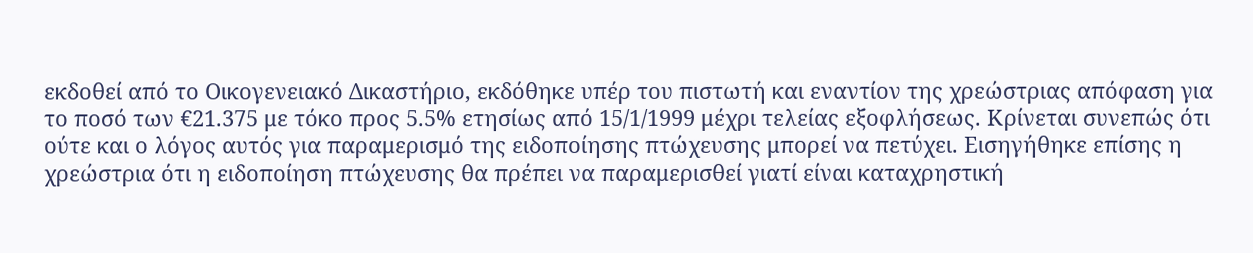εκδοθεί από το Οικογενειακό Δικαστήριο, εκδόθηκε υπέρ του πιστωτή και εναντίον της χρεώστριας απόφαση για το ποσό των €21.375 με τόκο προς 5.5% ετησίως από 15/1/1999 μέχρι τελείας εξοφλήσεως. Κρίνεται συνεπώς ότι ούτε και ο λόγος αυτός για παραμερισμό της ειδοποίησης πτώχευσης μπορεί να πετύχει. Εισηγήθηκε επίσης η χρεώστρια ότι η ειδοποίηση πτώχευσης θα πρέπει να παραμερισθεί γιατί είναι καταχρηστική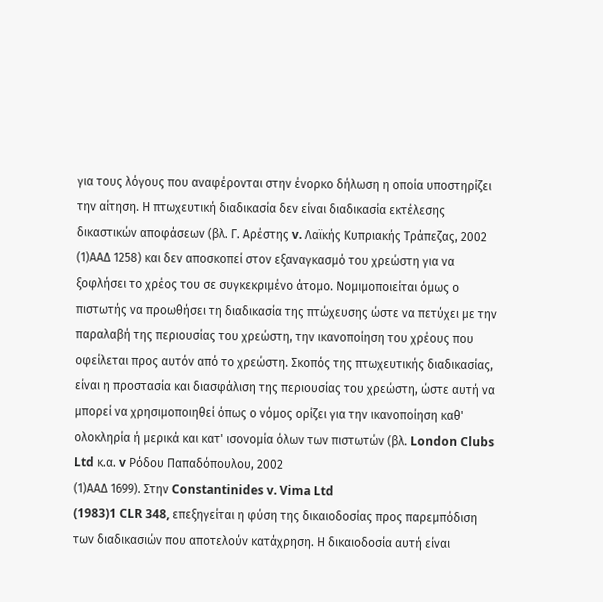για τους λόγους που αναφέρονται στην ένορκο δήλωση η οποία υποστηρίζει την αίτηση. Η πτωχευτική διαδικασία δεν είναι διαδικασία εκτέλεσης δικαστικών αποφάσεων (βλ. Γ. Αρέστης v. Λαϊκής Κυπριακής Τράπεζας, 2002
(1)ΑΑΔ 1258) και δεν αποσκοπεί στον εξαναγκασμό του χρεώστη για να ξοφλήσει το χρέος του σε συγκεκριμένο άτομο. Νομιμοποιείται όμως ο πιστωτής να προωθήσει τη διαδικασία της πτώχευσης ώστε να πετύχει με την παραλαβή της περιουσίας του χρεώστη, την ικανοποίηση του χρέους που οφείλεται προς αυτόν από το χρεώστη. Σκοπός της πτωχευτικής διαδικασίας, είναι η προστασία και διασφάλιση της περιουσίας του χρεώστη, ώστε αυτή να μπορεί να χρησιμοποιηθεί όπως ο νόμος ορίζει για την ικανοποίηση καθ' ολοκληρία ή μερικά και κατ' ισονομία όλων των πιστωτών (βλ. London Clubs Ltd κ.α. v Ρόδου Παπαδόπουλου, 2002
(1)ΑΑΔ 1699). Στην Constantinides v. Vima Ltd
(1983)1 CLR 348, επεξηγείται η φύση της δικαιοδοσίας προς παρεμπόδιση των διαδικασιών που αποτελούν κατάχρηση. Η δικαιοδοσία αυτή είναι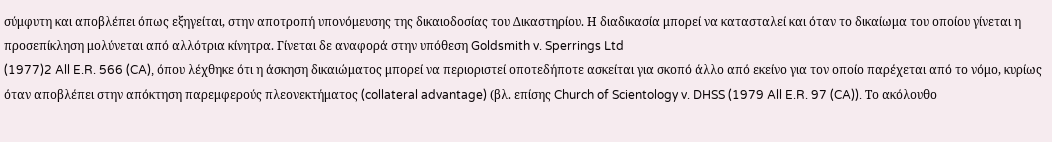σύμφυτη και αποβλέπει όπως εξηγείται, στην αποτροπή υπονόμευσης της δικαιοδοσίας του Δικαστηρίου. Η διαδικασία μπορεί να κατασταλεί και όταν το δικαίωμα του οποίου γίνεται η προσεπίκληση μολύνεται από αλλότρια κίνητρα. Γίνεται δε αναφορά στην υπόθεση Goldsmith v. Sperrings Ltd
(1977)2 All E.R. 566 (CA), όπου λέχθηκε ότι η άσκηση δικαιώματος μπορεί να περιοριστεί οποτεδήποτε ασκείται για σκοπό άλλο από εκείνο για τον οποίο παρέχεται από το νόμο, κυρίως όταν αποβλέπει στην απόκτηση παρεμφερούς πλεονεκτήματος (collateral advantage) (βλ. επίσης Church of Scientology v. DHSS (1979 All E.R. 97 (CA)). Το ακόλουθο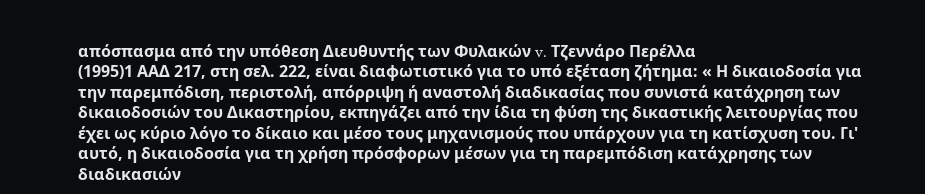απόσπασμα από την υπόθεση Διευθυντής των Φυλακών v. Τζεννάρο Περέλλα
(1995)1 ΑΑΔ 217, στη σελ. 222, είναι διαφωτιστικό για το υπό εξέταση ζήτημα: « Η δικαιοδοσία για την παρεμπόδιση, περιστολή, απόρριψη ή αναστολή διαδικασίας που συνιστά κατάχρηση των δικαιοδοσιών του Δικαστηρίου, εκπηγάζει από την ίδια τη φύση της δικαστικής λειτουργίας που έχει ως κύριο λόγο το δίκαιο και μέσο τους μηχανισμούς που υπάρχουν για τη κατίσχυση του. Γι' αυτό, η δικαιοδοσία για τη χρήση πρόσφορων μέσων για τη παρεμπόδιση κατάχρησης των διαδικασιών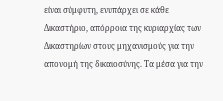είναι σύμφυτη, ενυπάρχει σε κάθε Δικαστήριο, απόρροια της κυριαρχίας των Δικαστηρίων στους μηχανισμούς για την απονομή της δικαιοσύνης. Τα μέσα για την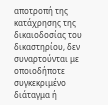αποτροπή της κατάχρησης της δικαιοδοσίας του δικαστηρίου, δεν συναρτούνται με οποιοδήποτε συγκεκριμένο διάταγμα ή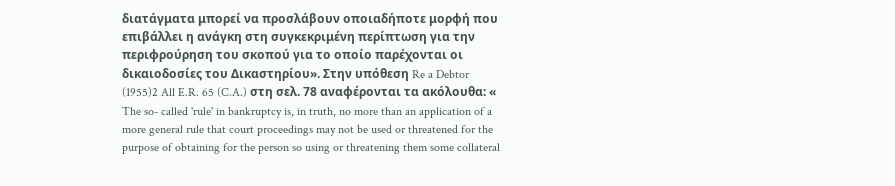διατάγματα μπορεί να προσλάβουν οποιαδήποτε μορφή που επιβάλλει η ανάγκη στη συγκεκριμένη περίπτωση για την περιφρούρηση του σκοπού για το οποίο παρέχονται οι δικαιοδοσίες του Δικαστηρίου». Στην υπόθεση Re a Debtor
(1955)2 All E.R. 65 (C.A.) στη σελ. 78 αναφέρονται τα ακόλουθα: « The so- called 'rule' in bankruptcy is, in truth, no more than an application of a more general rule that court proceedings may not be used or threatened for the purpose of obtaining for the person so using or threatening them some collateral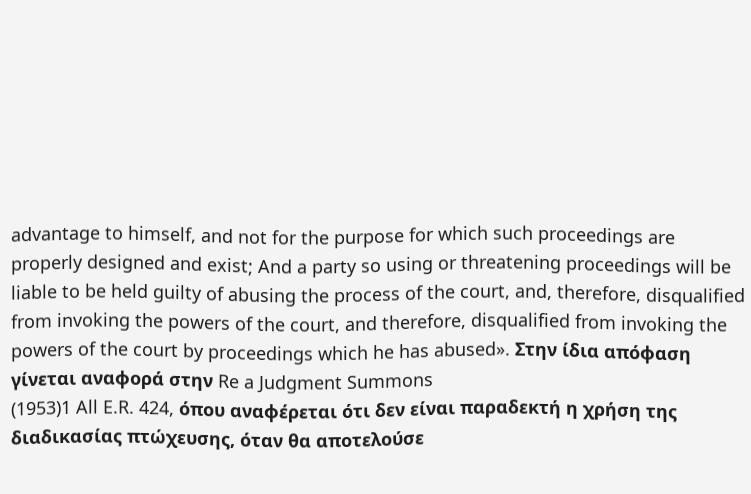advantage to himself, and not for the purpose for which such proceedings are properly designed and exist; And a party so using or threatening proceedings will be liable to be held guilty of abusing the process of the court, and, therefore, disqualified from invoking the powers of the court, and therefore, disqualified from invoking the powers of the court by proceedings which he has abused». Στην ίδια απόφαση γίνεται αναφορά στην Re a Judgment Summons
(1953)1 All E.R. 424, όπου αναφέρεται ότι δεν είναι παραδεκτή η χρήση της διαδικασίας πτώχευσης, όταν θα αποτελούσε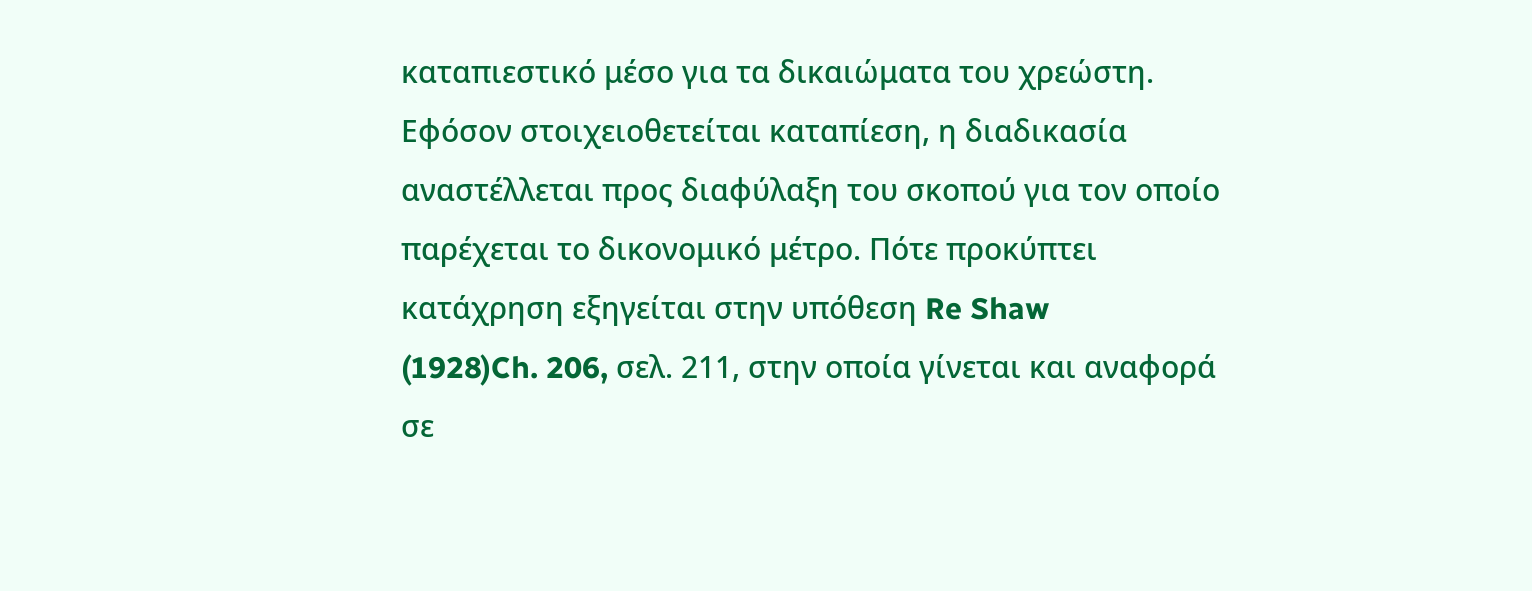καταπιεστικό μέσο για τα δικαιώματα του χρεώστη. Εφόσον στοιχειοθετείται καταπίεση, η διαδικασία αναστέλλεται προς διαφύλαξη του σκοπού για τον οποίο παρέχεται το δικονομικό μέτρο. Πότε προκύπτει κατάχρηση εξηγείται στην υπόθεση Re Shaw
(1928)Ch. 206, σελ. 211, στην οποία γίνεται και αναφορά σε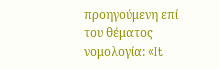προηγούμενη επί του θέματος νομολογία: «It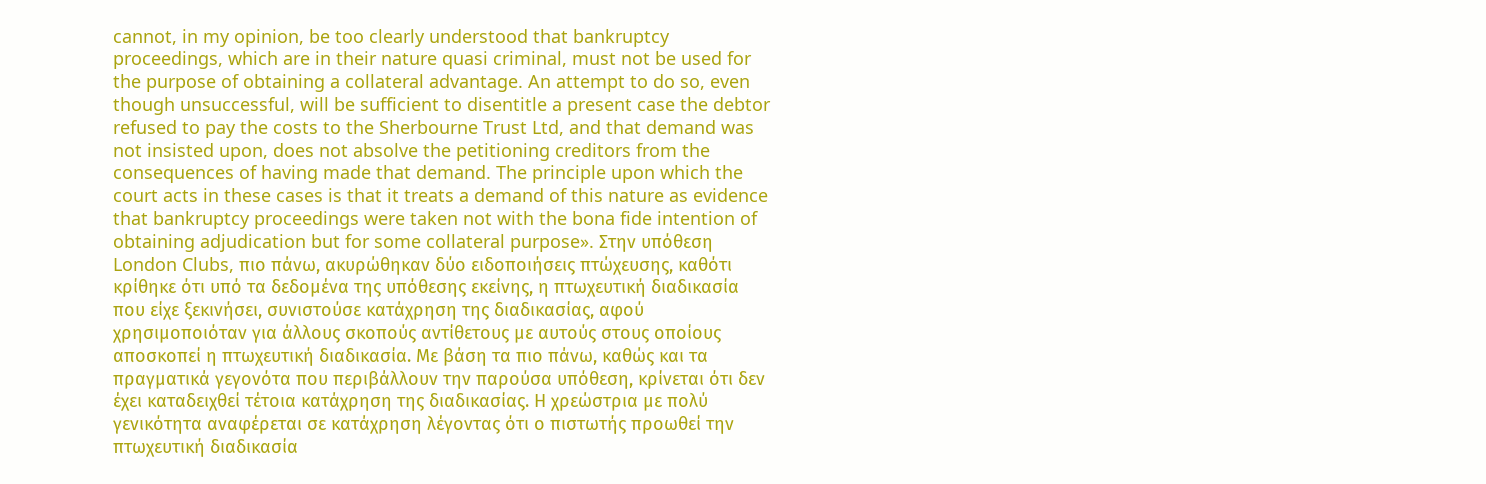cannot, in my opinion, be too clearly understood that bankruptcy proceedings, which are in their nature quasi criminal, must not be used for the purpose of obtaining a collateral advantage. An attempt to do so, even though unsuccessful, will be sufficient to disentitle a present case the debtor refused to pay the costs to the Sherbourne Trust Ltd, and that demand was not insisted upon, does not absolve the petitioning creditors from the consequences of having made that demand. The principle upon which the court acts in these cases is that it treats a demand of this nature as evidence that bankruptcy proceedings were taken not with the bona fide intention of obtaining adjudication but for some collateral purpose». Στην υπόθεση London Clubs, πιο πάνω, ακυρώθηκαν δύο ειδοποιήσεις πτώχευσης, καθότι κρίθηκε ότι υπό τα δεδομένα της υπόθεσης εκείνης, η πτωχευτική διαδικασία που είχε ξεκινήσει, συνιστούσε κατάχρηση της διαδικασίας, αφού χρησιμοποιόταν για άλλους σκοπούς αντίθετους με αυτούς στους οποίους αποσκοπεί η πτωχευτική διαδικασία. Με βάση τα πιο πάνω, καθώς και τα πραγματικά γεγονότα που περιβάλλουν την παρούσα υπόθεση, κρίνεται ότι δεν έχει καταδειχθεί τέτοια κατάχρηση της διαδικασίας. Η χρεώστρια με πολύ γενικότητα αναφέρεται σε κατάχρηση λέγοντας ότι ο πιστωτής προωθεί την πτωχευτική διαδικασία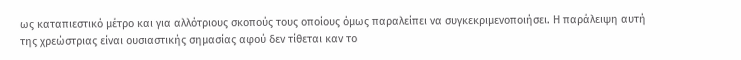ως καταπιεστικό μέτρο και για αλλότριους σκοπούς τους οποίους όμως παραλείπει να συγκεκριμενοποιήσει. Η παράλειψη αυτή της χρεώστριας είναι ουσιαστικής σημασίας αφού δεν τίθεται καν το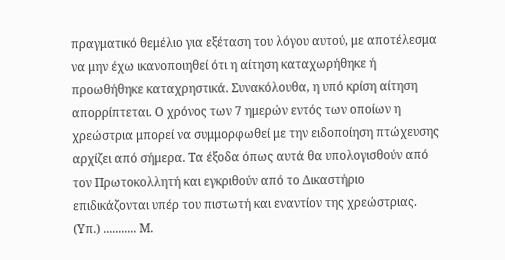πραγματικό θεμέλιο για εξέταση του λόγου αυτού, με αποτέλεσμα να μην έχω ικανοποιηθεί ότι η αίτηση καταχωρήθηκε ή προωθήθηκε καταχρηστικά. Συνακόλουθα, η υπό κρίση αίτηση απορρίπτεται. Ο χρόνος των 7 ημερών εντός των οποίων η χρεώστρια μπορεί να συμμορφωθεί με την ειδοποίηση πτώχευσης αρχίζει από σήμερα. Τα έξοδα όπως αυτά θα υπολογισθούν από τον Πρωτοκολλητή και εγκριθούν από το Δικαστήριο επιδικάζονται υπέρ του πιστωτή και εναντίον της χρεώστριας. (Υπ.) ........... Μ.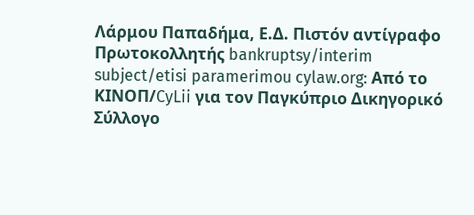Λάρμου Παπαδήμα, Ε.Δ. Πιστόν αντίγραφο Πρωτοκολλητής bankruptsy/interim subject/etisi paramerimou cylaw.org: Από το ΚΙΝOΠ/CyLii για τον Παγκύπριο Δικηγορικό Σύλλογο